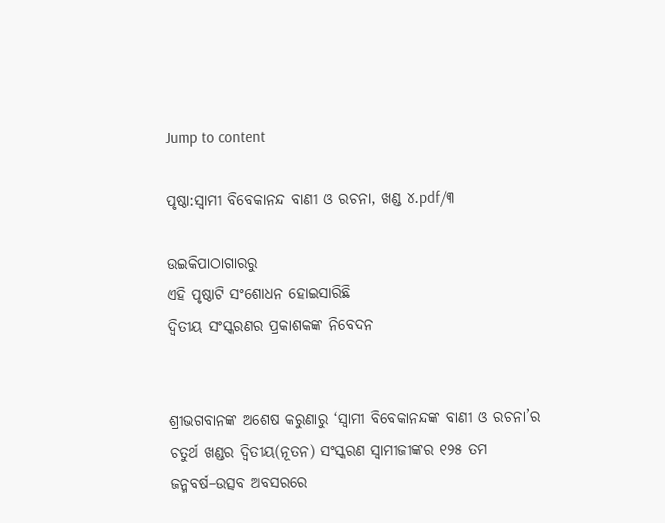Jump to content

ପୃଷ୍ଠା:ସ୍ୱାମୀ ବିବେକାନନ୍ଦ ବାଣୀ ଓ ରଚନା, ଖଣ୍ଡ ୪.pdf/୩

ଉଇକିପାଠାଗାର‌ରୁ
ଏହି ପୃଷ୍ଠାଟି ସଂଶୋଧନ ହୋଇସାରିଛି
ଦ୍ଵିତୀୟ ସଂସ୍କରଣର ପ୍ରକାଶକଙ୍କ ନିବେଦନ


ଶ୍ରୀଭଗବାନଙ୍କ ଅଶେଷ କରୁଣାରୁ ‘ସ୍ଵାମୀ ବିବେକାନନ୍ଦଙ୍କ ବାଣୀ ଓ ରଚନା’ର ଚତୁର୍ଥ ଖଣ୍ଡର ଦ୍ଵିତୀୟ(ନୂତନ) ସଂସ୍କରଣ ସ୍ଵାମୀଜୀଙ୍କର ୧୨୫ ତମ ଜନ୍ମବର୍ଷ–ଉତ୍ସବ ଅବସରରେ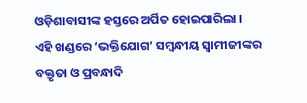ଓଡ଼ିଶାବାସୀଙ୍କ ହସ୍ତରେ ଅର୍ପିତ ହୋଇପାରିଲା ।
ଏହି ଖଣ୍ଡରେ ‘ଭକ୍ତିଯୋଗ’ ସମ୍ବନ୍ଧୀୟ ସ୍ଵାମୀଜୀଙ୍କର ବକ୍ତୃତା ଓ ପ୍ରବନ୍ଧାଦି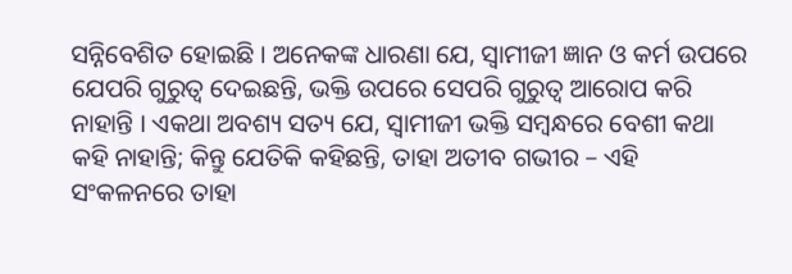ସନ୍ନିବେଶିତ ହୋଇଛି । ଅନେକଙ୍କ ଧାରଣା ଯେ, ସ୍ଵାମୀଜୀ ଜ୍ଞାନ ଓ କର୍ମ ଉପରେ ଯେପରି ଗୁରୁତ୍ଵ ଦେଇଛନ୍ତି, ଭକ୍ତି ଉପରେ ସେପରି ଗୁରୁତ୍ୱ ଆରୋପ କରି ନାହାନ୍ତି । ଏକଥା ଅବଶ୍ୟ ସତ୍ୟ ଯେ, ସ୍ଵାମୀଜୀ ଭକ୍ତି ସମ୍ବନ୍ଧରେ ବେଶୀ କଥା କହି ନାହାନ୍ତି; କିନ୍ତୁ ଯେତିକି କହିଛନ୍ତି, ତାହା ଅତୀବ ଗଭୀର – ଏହି ସଂକଳନରେ ତାହା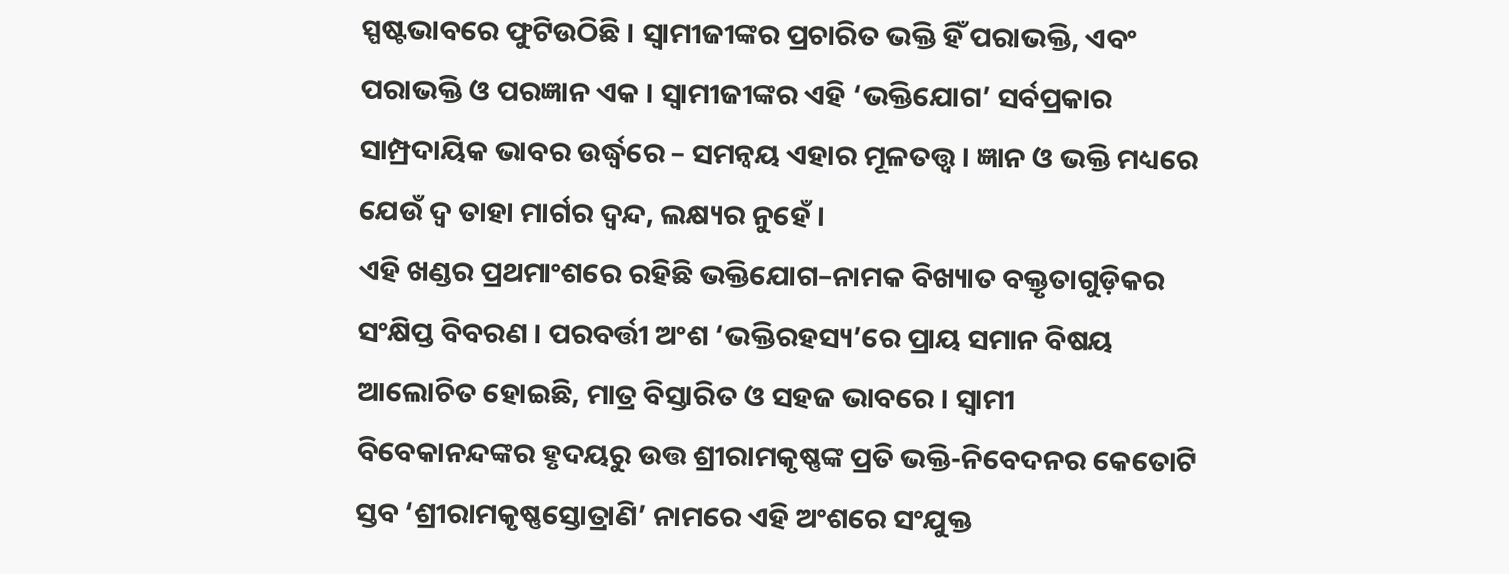ସ୍ପଷ୍ଟଭାବରେ ଫୁଟିଉଠିଛି । ସ୍ଵାମୀଜୀଙ୍କର ପ୍ରଚାରିତ ଭକ୍ତି ହିଁ ପରାଭକ୍ତି, ଏବଂ ପରାଭକ୍ତି ଓ ପରଜ୍ଞାନ ଏକ । ସ୍ଵାମୀଜୀଙ୍କର ଏହି ‘ଭକ୍ତିଯୋଗ’ ସର୍ବପ୍ରକାର ସାମ୍ପ୍ରଦାୟିକ ଭାବର ଉର୍ଦ୍ଧ୍ବରେ – ସମନ୍ଵୟ ଏହାର ମୂଳତତ୍ତ୍ଵ । ଜ୍ଞାନ ଓ ଭକ୍ତି ମଧ୍ୟରେ ଯେଉଁ ଦ୍ଵ ତାହା ମାର୍ଗର ଦ୍ଵନ୍ଦ, ଲକ୍ଷ୍ୟର ନୁହେଁ ।
ଏହି ଖଣ୍ଡର ପ୍ରଥମାଂଶରେ ରହିଛି ଭକ୍ତିଯୋଗ–ନାମକ ବିଖ୍ୟାତ ବକ୍ତୃତାଗୁଡ଼ିକର ସଂକ୍ଷିପ୍ତ ବିବରଣ । ପରବର୍ତ୍ତୀ ଅଂଶ ‘ଭକ୍ତିରହସ୍ୟ’ରେ ପ୍ରାୟ ସମାନ ବିଷୟ ଆଲୋଚିତ ହୋଇଛି, ମାତ୍ର ବିସ୍ତାରିତ ଓ ସହଜ ଭାବରେ । ସ୍ଵାମୀ ବିବେକାନନ୍ଦଙ୍କର ହୃଦୟରୁ ଉତ୍ତ ଶ୍ରୀରାମକୃଷ୍ଣଙ୍କ ପ୍ରତି ଭକ୍ତି-ନିବେଦନର କେତୋଟି ସ୍ତବ ‘ଶ୍ରୀରାମକୃଷ୍ଣସ୍ତୋତ୍ରାଣି’ ନାମରେ ଏହି ଅଂଶରେ ସଂଯୁକ୍ତ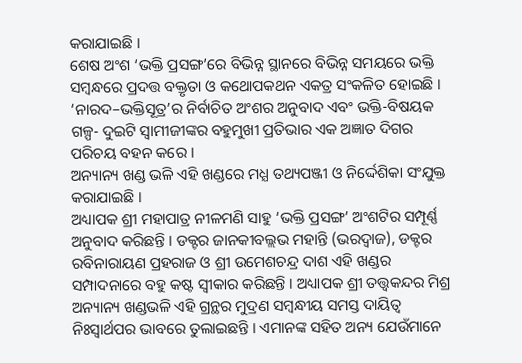କରାଯାଇଛି ।
ଶେଷ ଅଂଶ ‘ଭକ୍ତି ପ୍ରସଙ୍ଗ’ରେ ବିଭିନ୍ନ ସ୍ଥାନରେ ବିଭିନ୍ନ ସମୟରେ ଭକ୍ତି ସମ୍ବନ୍ଧରେ ପ୍ରଦତ୍ତ ବକ୍ତୃତା ଓ କଥୋପକଥନ ଏକତ୍ର ସଂକଳିତ ହୋଇଛି । ‘ନାରଦ–ଭକ୍ତିସୂତ୍ର’ର ନିର୍ବାଚିତ ଅଂଶର ଅନୁବାଦ ଏବଂ ଭକ୍ତି-ବିଷୟକ ଗଳ୍ପ- ଦୁଇଟି ସ୍ଵାମୀଜୀଙ୍କର ବହୁମୁଖୀ ପ୍ରତିଭାର ଏକ ଅଜ୍ଞାତ ଦିଗର ପରିଚୟ ବହନ କରେ ।
ଅନ୍ୟାନ୍ୟ ଖଣ୍ଡ ଭଳି ଏହି ଖଣ୍ଡରେ ମଧ୍ଯ ତଥ୍ୟପଞ୍ଜୀ ଓ ନିର୍ଦ୍ଦେଶିକା ସଂଯୁକ୍ତ କରାଯାଇଛି ।
ଅଧ୍ୟାପକ ଶ୍ରୀ ମହାପାତ୍ର ନୀଳମଣି ସାହୁ ‘ଭକ୍ତି ପ୍ରସଙ୍ଗ’ ଅଂଶଟିର ସମ୍ପୂର୍ଣ୍ଣ ଅନୁବାଦ କରିଛନ୍ତି । ଡକ୍ଟର ଜାନକୀବଲ୍ଲଭ ମହାନ୍ତି (ଭରଦ୍ୱାଜ), ଡକ୍ଟର ରବିନାରାୟଣ ପ୍ରହରାଜ ଓ ଶ୍ରୀ ଉମେଶଚନ୍ଦ୍ର ଦାଶ ଏହି ଖଣ୍ଡର ସମ୍ପାଦନାରେ ବହୁ କଷ୍ଟ ସ୍ଵୀକାର କରିଛନ୍ତି । ଅଧ୍ୟାପକ ଶ୍ରୀ ତତ୍ତ୍ଵକନ୍ଦର ମିଶ୍ର ଅନ୍ୟାନ୍ୟ ଖଣ୍ଡଭଳି ଏହି ଗ୍ରନ୍ଥର ମୁଦ୍ରଣ ସମ୍ବନ୍ଧୀୟ ସମସ୍ତ ଦାୟିତ୍ଵ ନିଃସ୍ୱାର୍ଥପର ଭାବରେ ତୁଲାଇଛନ୍ତି । ଏମାନଙ୍କ ସହିତ ଅନ୍ୟ ଯେଉଁମାନେ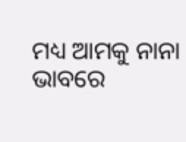ମଧ୍ୟ ଆମକୁ ନାନା ଭାବରେ